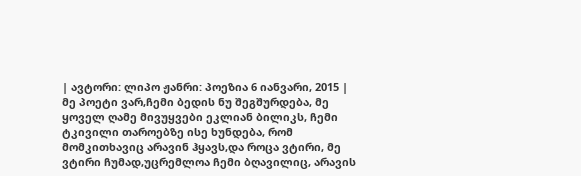| ავტორი: ლიპო ჟანრი: პოეზია 6 იანვარი, 2015 |
მე პოეტი ვარ,ჩემი ბედის ნუ შეგშურდება, მე ყოველ ღამე მივუყვები ეკლიან ბილიკს, ჩემი ტკივილი თაროებზე ისე ხუნდება, რომ მომკითხავიც არავინ ჰყავს,და როცა ვტირი, მე ვტირი ჩუმად,უცრემლოა ჩემი ბღავილიც, არავის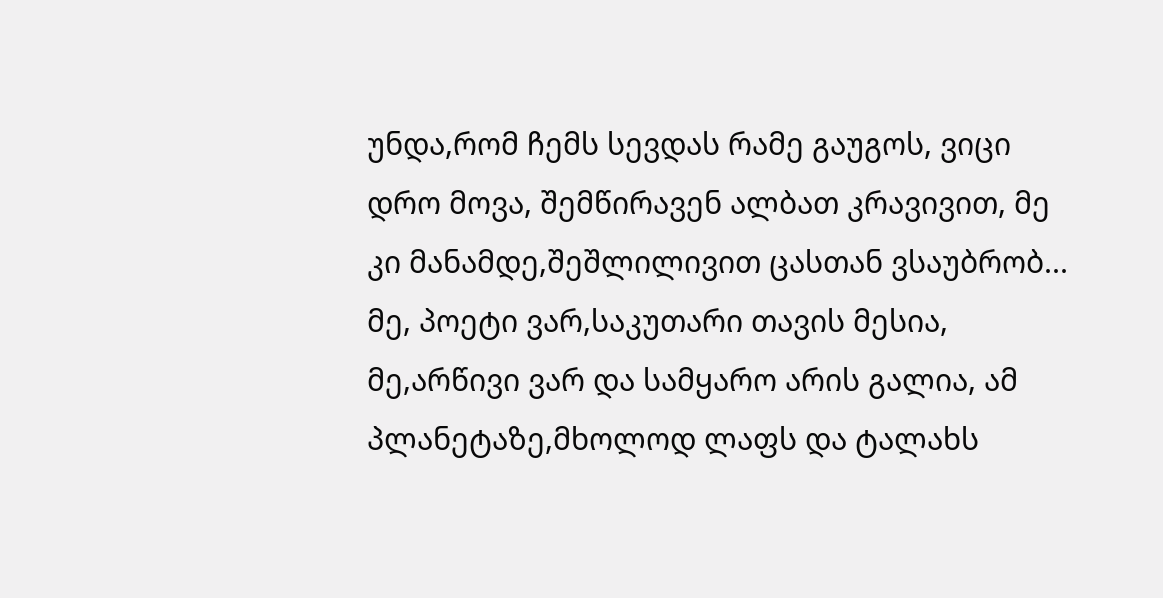უნდა,რომ ჩემს სევდას რამე გაუგოს, ვიცი დრო მოვა, შემწირავენ ალბათ კრავივით, მე კი მანამდე,შეშლილივით ცასთან ვსაუბრობ... მე, პოეტი ვარ,საკუთარი თავის მესია, მე,არწივი ვარ და სამყარო არის გალია, ამ პლანეტაზე,მხოლოდ ლაფს და ტალახს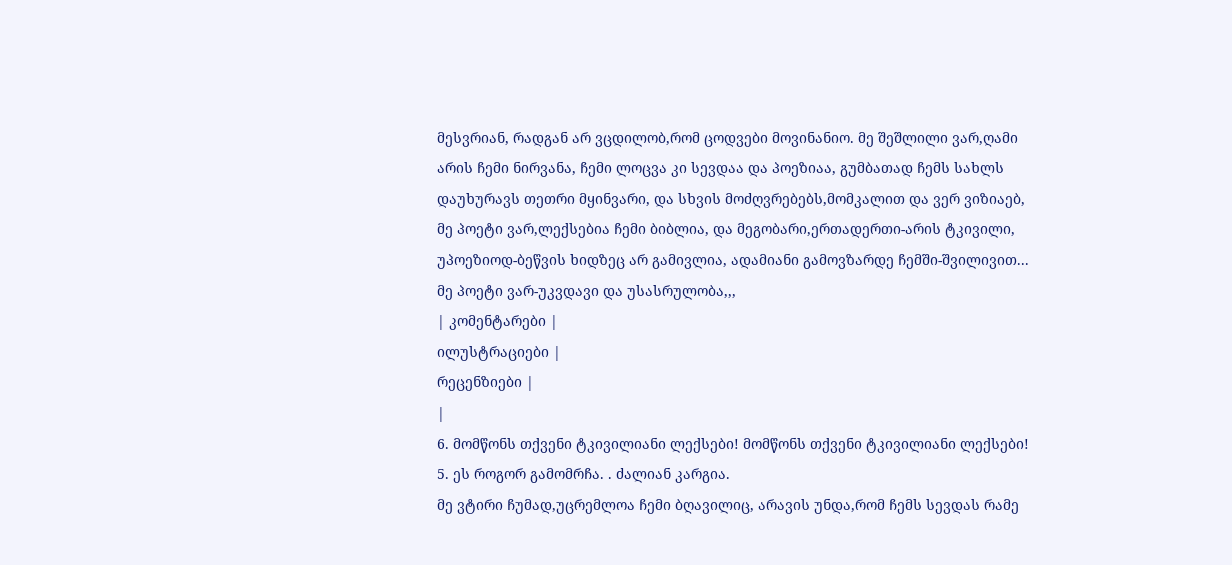მესვრიან, რადგან არ ვცდილობ,რომ ცოდვები მოვინანიო. მე შეშლილი ვარ,ღამი არის ჩემი ნირვანა, ჩემი ლოცვა კი სევდაა და პოეზიაა, გუმბათად ჩემს სახლს დაუხურავს თეთრი მყინვარი, და სხვის მოძღვრებებს,მომკალით და ვერ ვიზიაებ,
მე პოეტი ვარ,ლექსებია ჩემი ბიბლია, და მეგობარი,ერთადერთი-არის ტკივილი, უპოეზიოდ-ბეწვის ხიდზეც არ გამივლია, ადამიანი გამოვზარდე ჩემში-შვილივით...
მე პოეტი ვარ-უკვდავი და უსასრულობა,,,
| კომენტარები |
ილუსტრაციები |
რეცენზიები |
|
6. მომწონს თქვენი ტკივილიანი ლექსები! მომწონს თქვენი ტკივილიანი ლექსები!
5. ეს როგორ გამომრჩა. . ძალიან კარგია.
მე ვტირი ჩუმად,უცრემლოა ჩემი ბღავილიც, არავის უნდა,რომ ჩემს სევდას რამე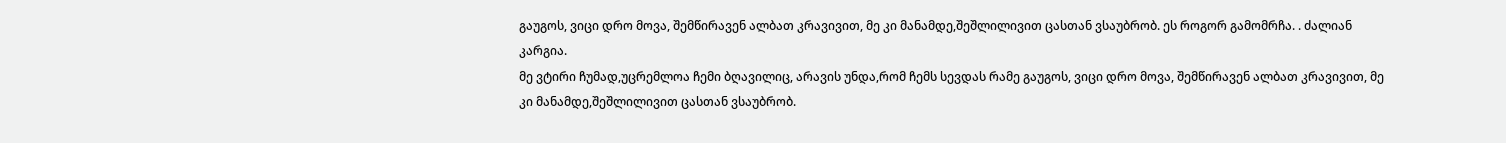გაუგოს, ვიცი დრო მოვა, შემწირავენ ალბათ კრავივით, მე კი მანამდე,შეშლილივით ცასთან ვსაუბრობ. ეს როგორ გამომრჩა. . ძალიან კარგია.
მე ვტირი ჩუმად,უცრემლოა ჩემი ბღავილიც, არავის უნდა,რომ ჩემს სევდას რამე გაუგოს, ვიცი დრო მოვა, შემწირავენ ალბათ კრავივით, მე კი მანამდე,შეშლილივით ცასთან ვსაუბრობ.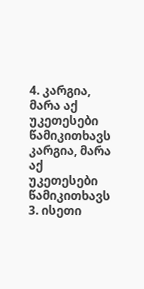4. კარგია, მარა აქ უკეთესები წამიკითხავს კარგია, მარა აქ უკეთესები წამიკითხავს
3. ისეთი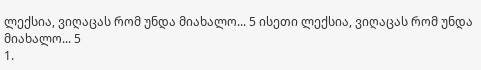ლექსია, ვიღაცას რომ უნდა მიახალო... 5 ისეთი ლექსია, ვიღაცას რომ უნდა მიახალო... 5
1.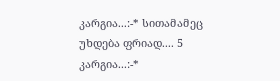კარგია...:-* სითამამეც უხდება ფრიად.... 5 კარგია...:-*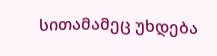სითამამეც უხდება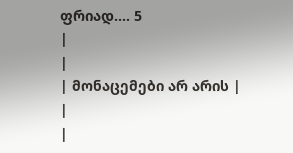ფრიად.... 5
|
|
| მონაცემები არ არის |
|
|